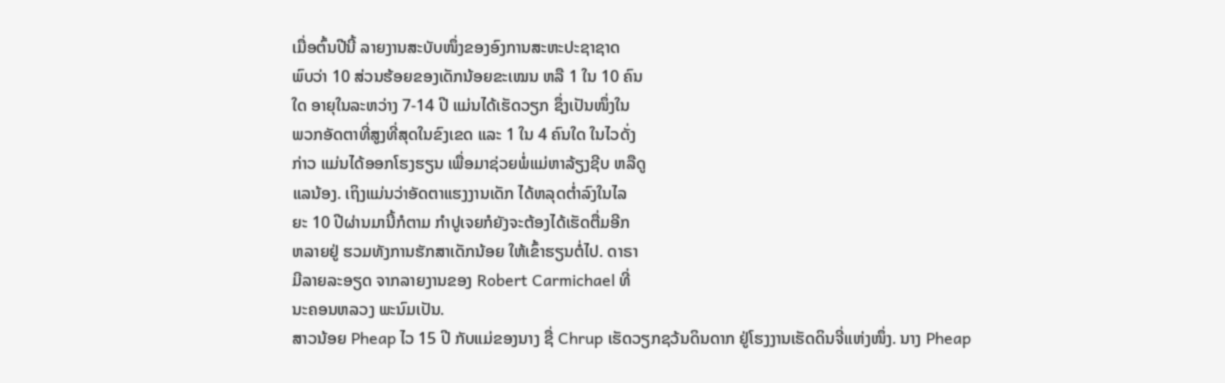ເມື່ອຕົ້ນປີນີ້ ລາຍງານສະບັບໜຶ່ງຂອງອົງການສະຫະປະຊາຊາດ
ພົບວ່າ 10 ສ່ວນຮ້ອຍຂອງເດັກນ້ອຍຂະເໝນ ຫລື 1 ໃນ 10 ຄົນ
ໃດ ອາຍຸໃນລະຫວ່າງ 7-14 ປີ ແມ່ນໄດ້ເຮັດວຽກ ຊຶ່ງເປັນໜຶ່ງໃນ
ພວກອັດຕາທີ່ສູງທີ່ສຸດໃນຂົງເຂດ ແລະ 1 ໃນ 4 ຄົນໃດ ໃນໄວດັ່ງ
ກ່າວ ແມ່ນໄດ້ອອກໂຮງຮຽນ ເພື່ອມາຊ່ວຍພໍ່ແມ່ຫາລ້ຽງຊີບ ຫລືດູ
ແລນ້ອງ. ເຖິງແມ່ນວ່າອັດຕາແຮງງານເດັກ ໄດ້ຫລຸດຕ່ຳລົງໃນໄລ
ຍະ 10 ປີຜ່ານມານີ້ກໍຕາມ ກຳປູເຈຍກໍຍັງຈະຕ້ອງໄດ້ເຮັດຕື່ມອີກ
ຫລາຍຢູ່ ຮວມທັງການຮັກສາເດັກນ້ອຍ ໃຫ້ເຂົ້າຮຽນຕໍ່ໄປ. ດາຣາ
ມີລາຍລະອຽດ ຈາກລາຍງານຂອງ Robert Carmichael ທີ່
ນະຄອນຫລວງ ພະນົມເປັນ.
ສາວນ້ອຍ Pheap ໄວ 15 ປີ ກັບແມ່ຂອງນາງ ຊື່ Chrup ເຮັດວຽກຊວ້ນດິນດາກ ຢູ່ໂຮງງານເຮັດດິນຈີ່ແຫ່ງໜຶ່ງ. ນາງ Pheap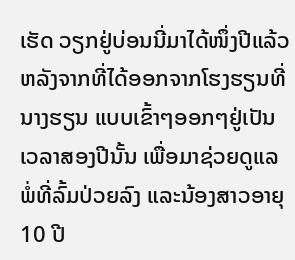ເຮັດ ວຽກຢູ່ບ່ອນນີ່ມາໄດ້ໜຶ່ງປີແລ້ວ ຫລັງຈາກທີ່ໄດ້ອອກຈາກໂຮງຮຽນທີ່ນາງຮຽນ ແບບເຂົ້າໆອອກໆຢູ່ເປັນເວລາສອງປີນັ້ນ ເພື່ອມາຊ່ວຍດູແລ ພໍ່ທີ່ລົ້ມປ່ວຍລົງ ແລະນ້ອງສາວອາຍຸ 10 ປີ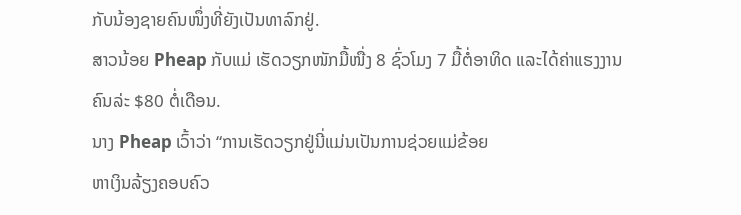ກັບນ້ອງຊາຍຄົນໜຶ່ງທີ່ຍັງເປັນທາລົກຢູ່.
ສາວນ້ອຍ Pheap ກັບແມ່ ເຮັດວຽກໜັກມື້ໜື່ງ 8 ຊົ່ວໂມງ 7 ມື້ຕໍ່ອາທິດ ແລະໄດ້ຄ່າແຮງງານ ຄົນລ່ະ $80 ຕໍ່ເດືອນ.
ນາງ Pheap ເວົ້າວ່າ “ການເຮັດວຽກຢູ່ນີ່ແມ່ນເປັນການຊ່ວຍແມ່ຂ້ອຍ
ຫາເງິນລ້ຽງຄອບຄົວ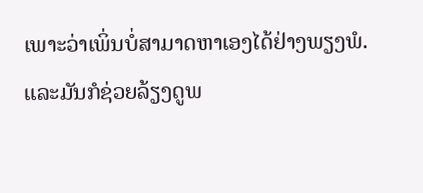ເພາະວ່າເພິ່ນບໍ່ສາມາດຫາເອງໄດ້ຢ່າງພຽງພໍ.
ແລະມັນກໍຊ່ວຍລ້ຽງດູພ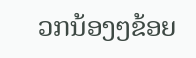ວກນ້ອງໆຂ້ອຍ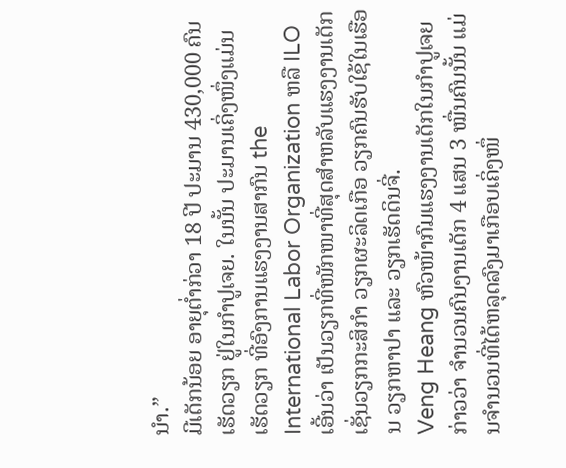ນຳ.”
ມີເດັກນ້ອຍ ອາຍຸຕ່ຳກ່ວາ 18 ປີ ປະມານ 430,000 ຄົນ ເຮັດວຽກ ຢູ່ໃນກຳປູເຈຍ. ໃນນັ້ນ ປະມານເຄິ່ງໜຶ່ງແມ່ນເຮັດວຽກ ທີ່ອົງການແຮງງານສາກົນ the International Labor Organization ຫລື ILO ເອີ້ນວ່າ ເປັນວຽກທີ່ໜັກໜາທີ່ສຸດສຳຫລັບແຮງງານເດັກ ເຊັ່ນວຽກກະສິກຳ ວຽກຜະລິດເກືອ ວຽກຄົນຮັບໃຊ້ໃນເຮືອນ ວຽກຫາປາ ແລະ ວຽກເຮັດດິນຈີ່.
Veng Heang ຫົວໜ້າກົມແຮງງານເດັກໃນກຳປູເຈຍ ກ່າວວ່າ ຈຳນວນຄົນງານເດັກ 4 ແສນ 3 ໝື່ນຄົນນັ້ນ ແມ່ນຈຳນວນທີ່ໄດ້ຫລຸດລົງມາເກືອບເຄິ່ງໜຶ່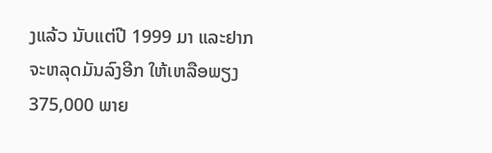ງແລ້ວ ນັບແຕ່ປີ 1999 ມາ ແລະຢາກຈະຫລຸດມັນລົງອີກ ໃຫ້ເຫລືອພຽງ 375,000 ພາຍ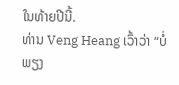ໃນທ້າຍປີນີ້.
ທ່ານ Veng Heang ເວົ້າວ່າ “ບໍ່ພຽງ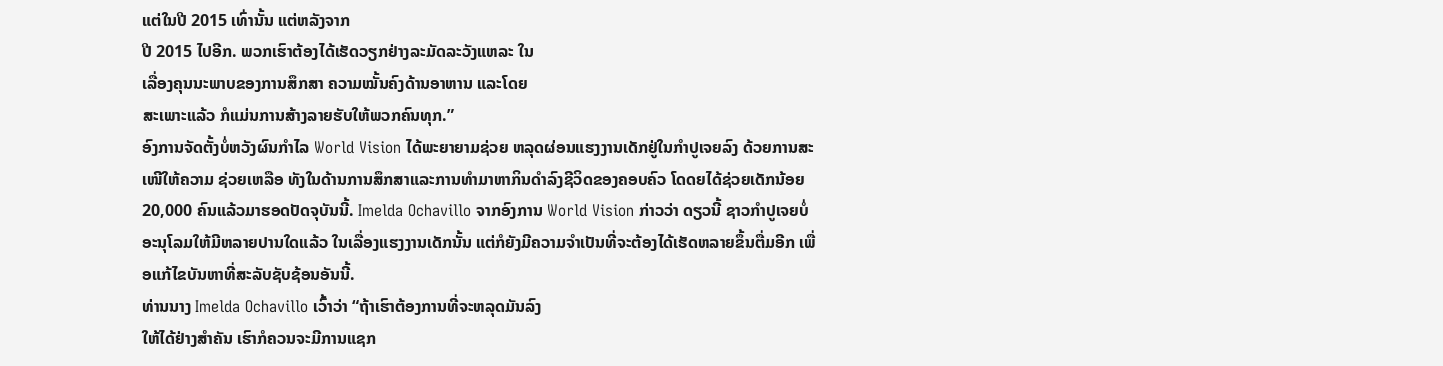ແຕ່ໃນປີ 2015 ເທົ່ານັ້ນ ແຕ່ຫລັງຈາກ
ປີ 2015 ໄປອີກ. ພວກເຮົາຕ້ອງໄດ້ເຮັດວຽກຢ່າງລະມັດລະວັງແຫລະ ໃນ
ເລື່ອງຄຸນນະພາບຂອງການສຶກສາ ຄວາມໝັ້ນຄົງດ້ານອາຫານ ແລະໂດຍ
ສະເພາະແລ້ວ ກໍແມ່ນການສ້າງລາຍຮັບໃຫ້ພວກຄົນທຸກ.”
ອົງການຈັດຕັ້ງບໍ່ຫວັງຜົນກຳໄລ World Vision ໄດ້ພະຍາຍາມຊ່ວຍ ຫລຸດຜ່ອນແຮງງານເດັກຢູ່ໃນກຳປູເຈຍລົງ ດ້ວຍການສະເໜີໃຫ້ຄວາມ ຊ່ວຍເຫລືອ ທັງໃນດ້ານການສຶກສາແລະການທຳມາຫາກິນດຳລົງຊີວິດຂອງຄອບຄົວ ໂດດຍໄດ້ຊ່ວຍເດັກນ້ອຍ 20,000 ຄົນແລ້ວມາຮອດປັດຈຸບັນນີ້. Imelda Ochavillo ຈາກອົງການ World Vision ກ່າວວ່າ ດຽວນີ້ ຊາວກຳປູເຈຍບໍ່ອະນຸໂລມໃຫ້ມີຫລາຍປານໃດແລ້ວ ໃນເລື່ອງແຮງງານເດັກນັ້ນ ແຕ່ກໍຍັງມີຄວາມຈຳເປັນທີ່ຈະຕ້ອງໄດ້ເຮັດຫລາຍຂຶ້ນຕື່ມອີກ ເພື່ອແກ້ໄຂບັນຫາທີ່ສະລັບຊັບຊ້ອນອັນນີ້.
ທ່ານນາງ Imelda Ochavillo ເວົ້າວ່າ “ຖ້າເຮົາຕ້ອງການທີ່ຈະຫລຸດມັນລົງ
ໃຫ້ໄດ້ຢ່າງສຳຄັນ ເຮົາກໍຄວນຈະມີການແຊກ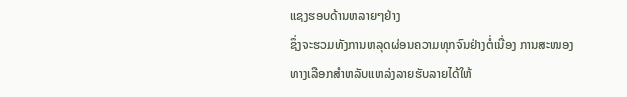ແຊງຮອບດ້ານຫລາຍໆຢ່າງ
ຊຶ່ງຈະຮວມທັງການຫລຸດຜ່ອນຄວາມທຸກຈົນຢ່າງຕໍ່ເນື່ອງ ການສະໜອງ
ທາງເລືອກສຳຫລັບແຫລ່ງລາຍຮັບລາຍໄດ້ໃຫ້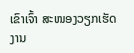ເຂົາເຈົ້າ ສະໜອງວຽກເຮັດ
ງານ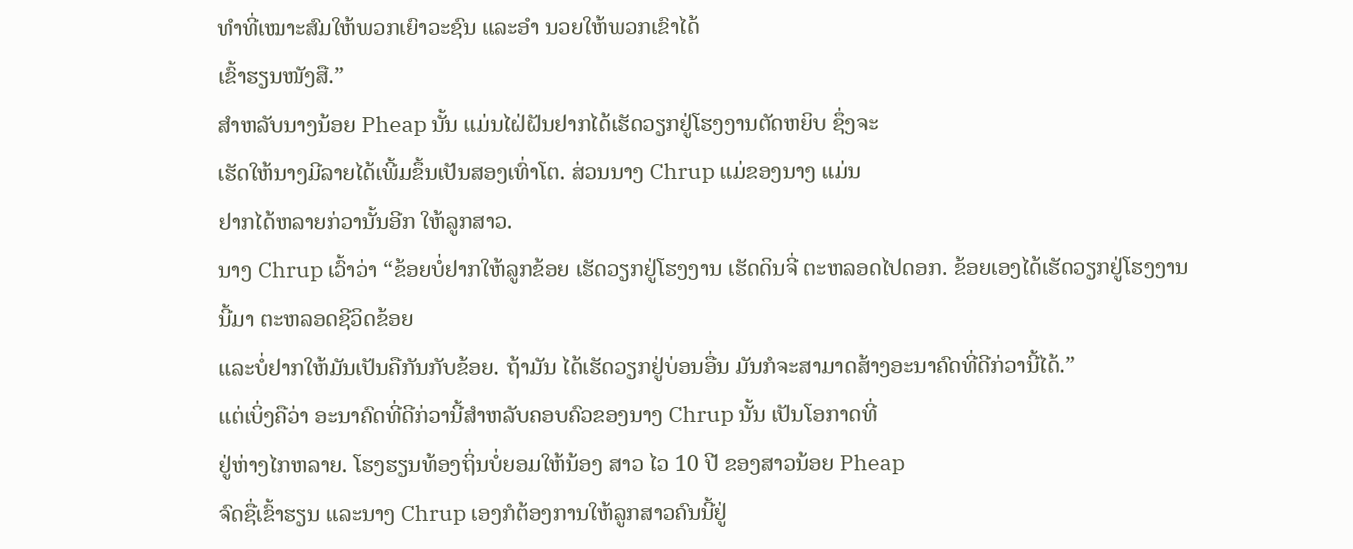ທຳທີ່ເໝາະສົມໃຫ້ພວກເຍົາວະຊົນ ແລະອຳ ນວຍໃຫ້ພວກເຂົາໄດ້
ເຂົ້າຮຽນໜັງສື.”
ສຳຫລັບນາງນ້ອຍ Pheap ນັ້ນ ແມ່ນໄຝ່ຝັນຢາກໄດ້ເຮັດວຽກຢູ່ໂຮງງານຕັດຫຍິບ ຊຶ່ງຈະ
ເຮັດໃຫ້ນາງມີລາຍໄດ້ເພີ້ມຂຶ້ນເປັນສອງເທົ່າໂຕ. ສ່ວນນາງ Chrup ແມ່ຂອງນາງ ແມ່ນ
ຢາກໄດ້ຫລາຍກ່ວານັ້ນອີກ ໃຫ້ລູກສາວ.
ນາງ Chrup ເວົ້າວ່າ “ຂ້ອຍບໍ່ຢາກໃຫ້ລູກຂ້ອຍ ເຮັດວຽກຢູ່ໂຮງງານ ເຮັດດິນຈີ່ ຕະຫລອດໄປດອກ. ຂ້ອຍເອງໄດ້ເຮັດວຽກຢູ່ໂຮງງານນີ້ມາ ຕະຫລອດຊີວິດຂ້ອຍ
ແລະບໍ່ຢາກໃຫ້ມັນເປັນຄືກັນກັບຂ້ອຍ. ຖ້າມັນ ໄດ້ເຮັດວຽກຢູ່ບ່ອນອື່ນ ມັນກໍຈະສາມາດສ້າງອະນາຄົດທີ່ດີກ່ວານີ້ໄດ້.”
ແຕ່ເບິ່ງຄືວ່າ ອະນາຄົດທີ່ດີກ່ວານີ້ສຳຫລັບຄອບຄົວຂອງນາງ Chrup ນັ້ນ ເປັນໂອກາດທີ່
ຢູ່ຫ່າງໄກຫລາຍ. ໂຮງຮຽນທ້ອງຖິ່ນບໍ່ຍອມໃຫ້ນ້ອງ ສາວ ໄວ 10 ປີ ຂອງສາວນ້ອຍ Pheap
ຈົດຊື່ເຂົ້າຮຽນ ແລະນາງ Chrup ເອງກໍຕ້ອງການໃຫ້ລູກສາວຄົນນີ້ຢູ່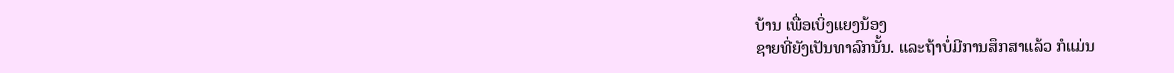ບ້ານ ເພື່ອເບິ່ງແຍງນ້ອງ
ຊາຍທີ່ຍັງເປັນທາລົກນັ້ນ. ແລະຖ້າບໍ່ມີການສຶກສາແລ້ວ ກໍແມ່ນ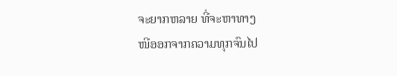ຈະຍາກຫລາຍ ທີ່ຈະຫາທາງ
ໜີອອກຈາກຄວາມທຸກຈົນໄປ